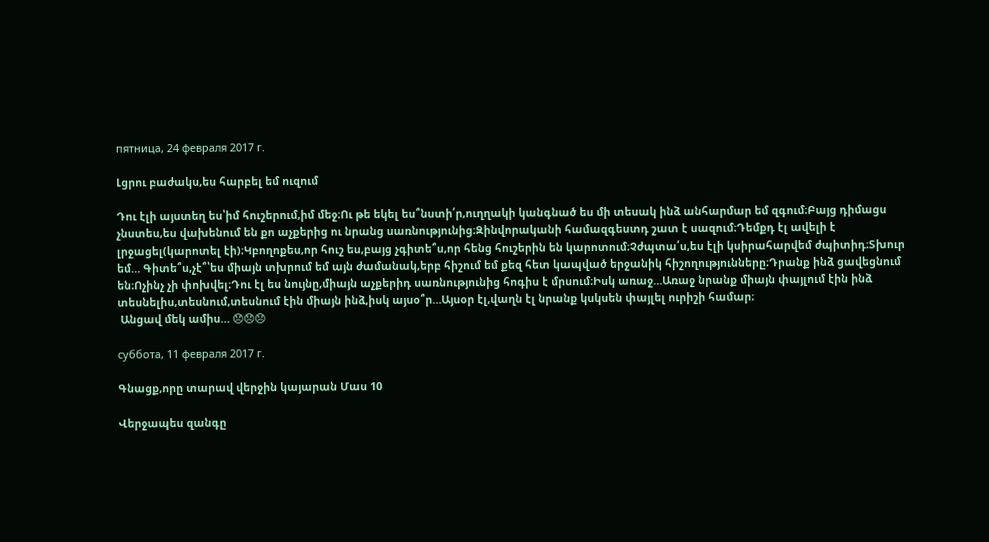пятница, 24 февраля 2017 г.

Լցրու բաժակս,ես հարբել եմ ուզում

Դու էլի այստեղ ես՝իմ հուշերում,իմ մեջ։Ու թե եկել ես՞նստի՛ր,ուղղակի կանգնած ես մի տեսակ ինձ անհարմար եմ զգում։Բայց դիմացս չնստես,ես վախենում են քո աչքերից ու նրանց սառնությունից։Զինվորականի համազգեստդ շատ է սազում։Դեմքդ էլ ավելի է լրջացել(կարոտել էի)։Կբողոքես,որ հուշ ես,բայց չգիտե՞ս,որ հենց հուշերին են կարոտում։Չժպտա՛ս,ես էլի կսիրահարվեմ ժպիտիդ։Տխուր եմ… Գիտե՞ս,չէ՞՝ես միայն տխրում եմ այն ժամանակ,երբ հիշում եմ քեզ հետ կապված երջանիկ հիշողությունները։Դրանք ինձ ցավեցնում են։Ոչինչ չի փոխվել։Դու էլ ես նույնը,միայն աչքերիդ սառնությունից հոգիս է մրսում։Իսկ առաջ…Առաջ նրանք միայն փայլում էին ինձ տեսնելիս,տեսնում,տեսնում էին միայն ինձ,իսկ այսօ՞ր…Այսօր էլ,վաղն էլ նրանք կսկսեն փայլել ուրիշի համար։
 Անցավ մեկ ամիս… 😞😞😞

суббота, 11 февраля 2017 г.

Գնացք,որը տարավ վերջին կայարան Մաս 10

Վերջապես զանգը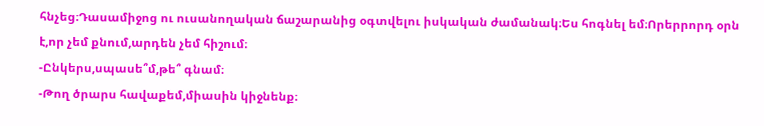հնչեց։Դասամիջոց ու ուսանողական ճաշարանից օգտվելու իսկական ժամանակ։Ես հոգնել եմ։Որերրորդ օրն է,որ չեմ քնում,արդեն չեմ հիշում։
-Ընկերս,սպասե՞մ,թե՞ գնամ։
-Թող ծրարս հավաքեմ,միասին կիջնենք։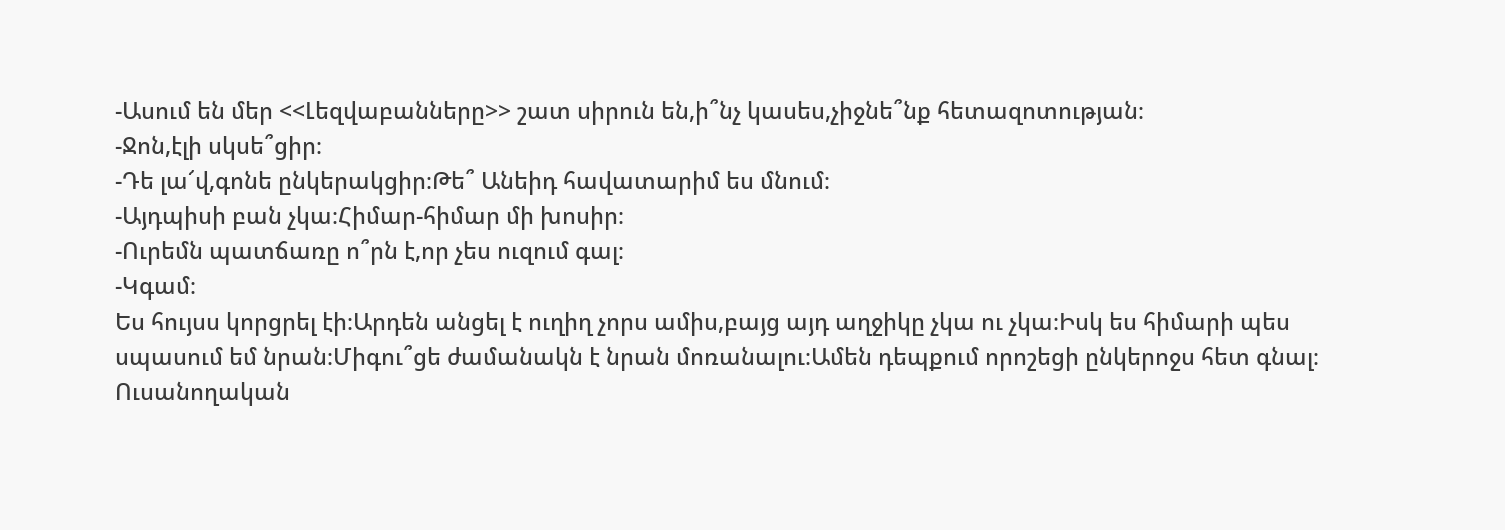-Ասում են մեր <<Լեզվաբանները>> շատ սիրուն են,ի՞նչ կասես,չիջնե՞նք հետազոտության։
-Ջոն,էլի սկսե՞ցիր։
-Դե լա՜վ,գոնե ընկերակցիր։Թե՞ Անեիդ հավատարիմ ես մնում։
-Այդպիսի բան չկա։Հիմար-հիմար մի խոսիր։
-Ուրեմն պատճառը ո՞րն է,որ չես ուզում գալ։
-Կգամ։
Ես հույսս կորցրել էի։Արդեն անցել է ուղիղ չորս ամիս,բայց այդ աղջիկը չկա ու չկա։Իսկ ես հիմարի պես սպասում եմ նրան։Միգու՞ցե ժամանակն է նրան մոռանալու։Ամեն դեպքում որոշեցի ընկերոջս հետ գնալ։
Ուսանողական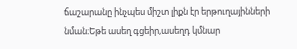ճաշարանը ինչպես միշտ լիքն էր երթուղայինների նման։Եթե ասեղ գցեիր,ասեղդ կմնար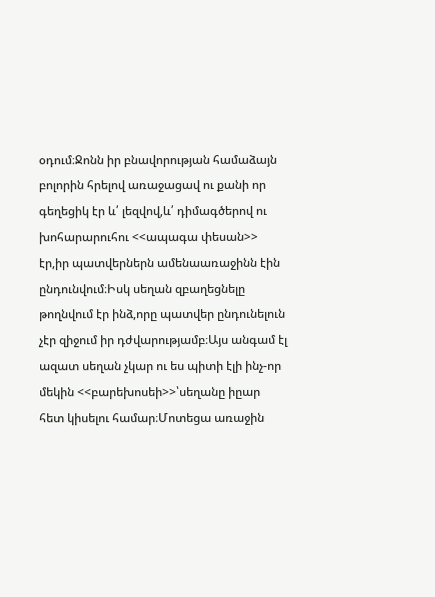օդում։Ջոնն իր բնավորության համաձայն բոլորին հրելով առաջացավ ու քանի որ գեղեցիկ էր և՛ լեզվով,և՛ դիմագծերով ու խոհարարուհու <<ապագա փեսան>> էր,իր պատվերներն ամենաառաջինն էին ընդունվում։Իսկ սեղան զբաղեցնելը թողնվում էր ինձ,որը պատվեր ընդունելուն չէր զիջում իր դժվարությամբ։Այս անգամ էլ ազատ սեղան չկար ու ես պիտի էլի ինչ-որ մեկին <<բարեխոսեի>>՝սեղանը իըար հետ կիսելու համար։Մոտեցա առաջին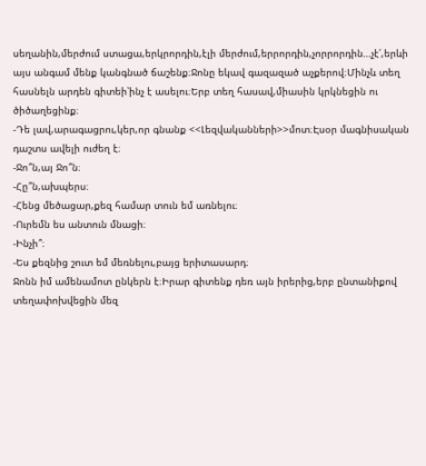սեղանին,մերժում ստացա,երկրորդին,էլի մերժում,երրորդին,չորրորդին…չէ՛,երևի այս անգամ մենք կանգնած ճաշենք։Ջոնը եկավ գազազած աչքերով։Մինչև տեղ հասնելն արդեն գիտեի՝ինչ է ասելու։Երբ տեղ հասավ,միասին կրկնեցին ու ծիծաղեցինք։
-Դե լավ,արագացրու,կեր,որ գնանք <<Լեզվականների>>մոտ։Էսօր մագնիսական դաշտս ավելի ուժեղ է։
-Ջո՞ն,այ Ջո՞ն։
-Հը՞ն,ախպերս։
-Հենց մեծացար,քեզ համար տուն եմ առնելու։
-Ուրեմն ես անտուն մնացի։
-Ինչի՞։
-Ես քեզնից շուտ եմ մեռնելու,բայց երիտասարդ։
Ջոնն իմ ամենամոտ ընկերն է։Իրար գիտենք դեռ այն իրերից,երբ ընտանիքով տեղափոխվեցին մեզ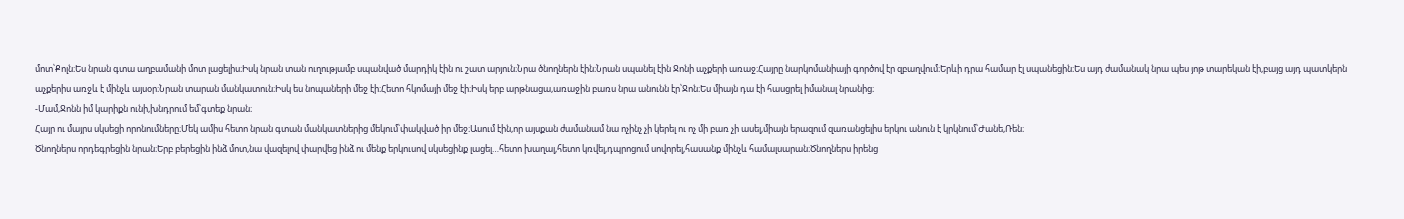մոտ՝Քոլն։Ես նրան գտա աղբամանի մոտ լացելիս։Իսկ նրան տան ուղությամբ սպանված մարդիկ էին ու շատ արյուն։Նրա ծնողներն էին։Նրան սպանել էին Ջոնի աչքերի առաջ։Հայրը նարկոմանիայի գործով էր զբաղվում։Երևի դրա համար էլ սպանեցին։Ես այդ ժամանակ նրա պես յոթ տարեկան էի,բայց այդ պատկերն աչքերիս առջև է մինչև այսօր։Նրան տարան մանկատուն։Իսկ ես նոպաների մեջ էի։Հետո հկոմայի մեջ էի։Իսկ երբ արթնացա,առաջին բառս նրա անունն էր՝Ջոն։Ես միայն դա էի հասցրել իմանալ նրանից։
-Մամ,Ջոնն իմ կարիքն ունի,խնդրում եմ՝գտեք նրան։
Հայր ու մայրս սկսեցի որոնումները։Մեկ ամիս հետո նրան գտան մանկատներից մեկում՝փակված իր մեջ։Ասում էին,որ այսքան ժամանամ նա ոչինչ չի կերել ու ոչ մի բառ չի ասել,միայն երազում զառանցելիս երկու անուն է կրկնում՝Ժանե,Ռեն։
Ծնողներս որդեգրեցին նրան։Երբ բերեցին ինձ մոտ,նա վազելով փարվեց ինձ ու մենք երկուսով սկսեցինք լացել…հետո խաղալ,հետո կռվել,դպրոցում սովորել,հասանք մինչև համալսարան։Ծնողներս իրենց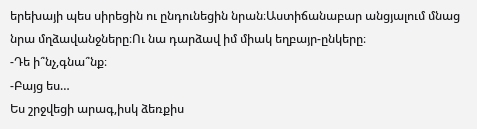երեխայի պես սիրեցին ու ընդունեցին նրան։Աստիճանաբար անցյալում մնաց նրա մղձավանջները։Ու նա դարձավ իմ միակ եղբայր-ընկերը։
-Դե ի՞նչ,գնա՞նք։
-Բայց ես…
Ես շրջվեցի արագ,իսկ ձեռքիս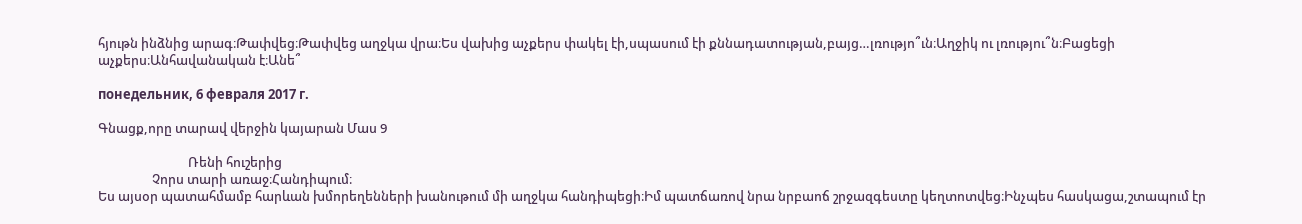հյութն ինձնից արագ։Թափվեց։Թափվեց աղջկա վրա։Ես վախից աչքերս փակել էի,սպասում էի քննադատության,բայց…լռությո՞ւն։Աղջիկ ու լռությու՞ն։Բացեցի աչքերս։Անհավանական է։Անե՞

понедельник, 6 февраля 2017 г.

Գնացք,որը տարավ վերջին կայարան Մաս 9

                              Ռենի հուշերից
                  Չորս տարի առաջ։Հանդիպում։
Ես այսօր պատահմամբ հարևան խմորեղենների խանութում մի աղջկա հանդիպեցի։Իմ պատճառով նրա նրբաոճ շրջազգեստը կեղտոտվեց։Ինչպես հասկացա,շտապում էր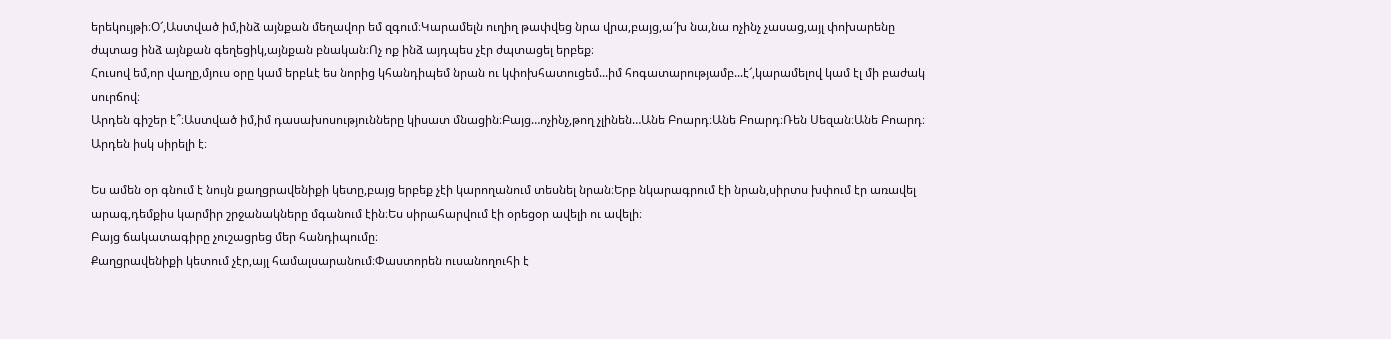երեկույթի։Օ՜,Աստված իմ,ինձ այնքան մեղավոր եմ զգում։Կարամելն ուղիղ թափվեց նրա վրա,բայց,ա՜խ նա,նա ոչինչ չասաց,այլ փոխարենը ժպտաց ինձ այնքան գեղեցիկ,այնքան բնական։Ոչ ոք ինձ այդպես չէր ժպտացել երբեք։
Հուսով եմ,որ վաղը,մյուս օրը կամ երբևէ ես նորից կհանդիպեմ նրան ու կփոխհատուցեմ...իմ հոգատարությամբ...է՜,կարամելով կամ էլ մի բաժակ սուրճով։
Արդեն գիշեր է՞։Աստված իմ,իմ դասախոսությունները կիսատ մնացին։Բայց…ոչինչ,թող չլինեն…Անե Բոարդ։Անե Բոարդ։Ռեն Սեզան։Անե Բոարդ։
Արդեն իսկ սիրելի է։

Ես ամեն օր գնում է նույն քաղցրավենիքի կետը,բայց երբեք չէի կարողանում տեսնել նրան։Երբ նկարագրում էի նրան,սիրտս խփում էր առավել արագ,դեմքիս կարմիր շրջանակները մգանում էին։Ես սիրահարվում էի օրեցօր ավելի ու ավելի։
Բայց ճակատագիրը չուշացրեց մեր հանդիպումը։
Քաղցրավենիքի կետում չէր,այլ համալսարանում։Փաստորեն ուսանողուհի է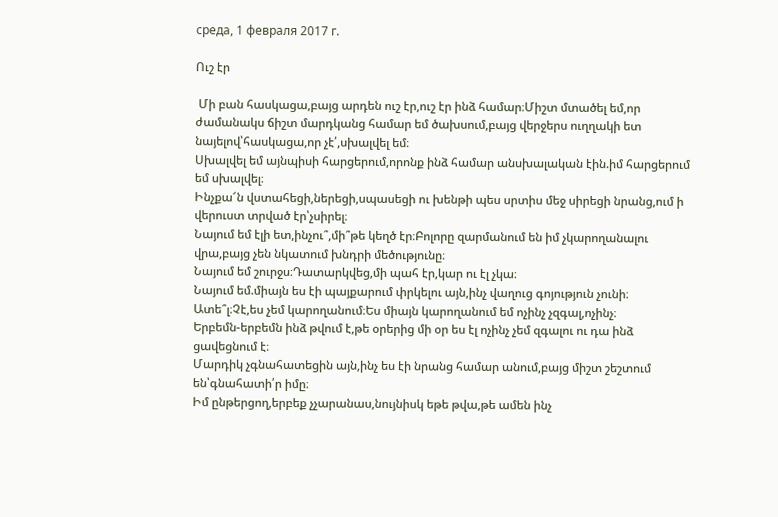среда, 1 февраля 2017 г.

Ուշ էր

 Մի բան հասկացա,բայց արդեն ուշ էր,ուշ էր ինձ համար։Միշտ մտածել եմ,որ ժամանակս ճիշտ մարդկանց համար եմ ծախսում,բայց վերջերս ուղղակի ետ նայելով՝հասկացա,որ չէ՛,սխալվել եմ։
Սխալվել եմ այնպիսի հարցերում,որոնք ինձ համար անսխալական էին.իմ հարցերում եմ սխալվել։
Ինչքա՜ն վստահեցի,ներեցի,սպասեցի ու խենթի պես սրտիս մեջ սիրեցի նրանց,ում ի վերուստ տրված էր՝չսիրել։
Նայում եմ էլի ետ,ինչու՞,մի՞թե կեղծ էր։Բոլորը զարմանում են իմ չկարողանալու վրա,բայց չեն նկատում խնդրի մեծությունը։
Նայում եմ շուրջս։Դատարկվեց,մի պահ էր,կար ու էլ չկա։
Նայում եմ.միայն ես էի պայքարում փրկելու այն,ինչ վաղուց գոյություն չունի։
Ատե՞լ։Չէ,ես չեմ կարողանում։Ես միայն կարողանում եմ ոչինչ չզգալ,ոչինչ։
Երբեմն-երբեմն ինձ թվում է,թե օրերից մի օր ես էլ ոչինչ չեմ զգալու ու դա ինձ ցավեցնում է։
Մարդիկ չգնահատեցին այն,ինչ ես էի նրանց համար անում,բայց միշտ շեշտում են՝գնահատի՛ր իմը։
Իմ ընթերցող,երբեք չչարանաս,նույնիսկ եթե թվա,թե ամեն ինչ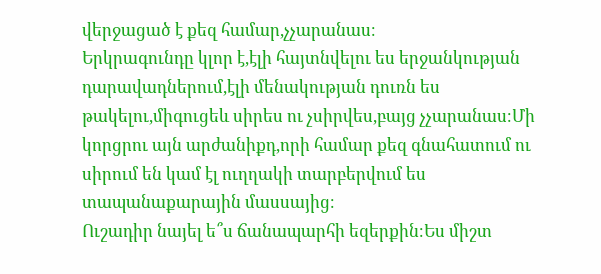վերջացած է քեզ համար,չչարանաս։
Երկրագունդը կլոր է,էլի հայտնվելու ես երջանկության դարավադներում,էլի մենակության դուռն ես թակելու,միգուցեև սիրես ու չսիրվես,բայց չչարանաս։Մի կորցրու այն արժանիքդ,որի համար քեզ գնահատում ու սիրում են կամ էլ ուղղակի տարբերվում ես տապանաքարային մասսայից։
Ուշադիր նայել ե՞ս ճանապարհի եզերքին։Ես միշտ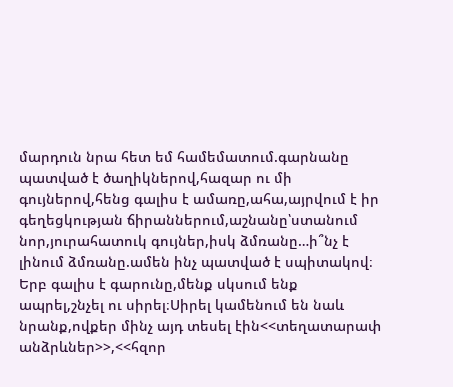մարդուն նրա հետ եմ համեմատում.գարնանը պատված է ծաղիկներով,հազար ու մի գույներով,հենց գալիս է ամառը,ահա,այրվում է իր գեղեցկության ճիրաններում,աշնանը՝ստանում նոր,յուրահատուկ գույներ,իսկ ձմռանը…ի՞նչ է լինում ձմռանը.ամեն ինչ պատված է սպիտակով։
Երբ գալիս է գարունը,մենք սկսում ենք ապրել,շնչել ու սիրել։Սիրել կամենում են նաև նրանք,ովքեր մինչ այդ տեսել էին<<տեղատարափ անձրևներ>>,<<հզոր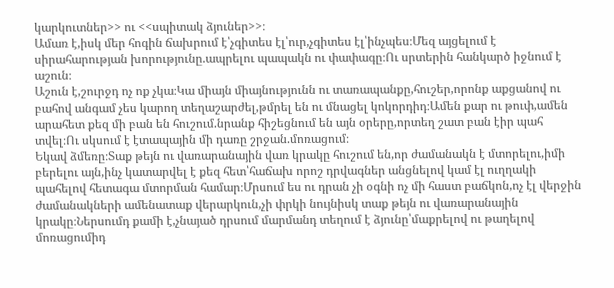կարկուտներ>> ու <<սպիտակ ձյուներ>>։
Ամառ է,իսկ մեր հոգին ճախրում է՝չգիտես էլ՝ուր,չգիտես էլ՝ինչպես։Մեզ այցելում է սիրահարության խորությունը.ապրելու պապակն ու փափագը։Ու սրտերին հանկարծ իջնում է աշուն։
Աշուն է,շուրջդ ոչ ոք չկա։Կա միայն միայնությունն ու տառապանքը,հուշեր,որոնք աքցանով ու բահով անգամ չես կարող տեղաշարժել,թմրել են ու մնացել կոկորդիդ։Ամեն քար ու թուփ,ամեն արահետ քեզ մի բան են հուշում.նրանք հիշեցնում են այն օրերը,որտեղ շատ բան էիր պահ տվել։Ու սկսում է էտապային մի դառը շրջան.մոռացում։
Եկավ ձմեռը։Տաք թեյն ու վառարանային վառ կրակը հուշում են,որ ժամանակն է մտորելու,իմի բերելու այն,ինչ կատարվել է քեզ հետ՝հաճախ որոշ դրվագներ անցնելով կամ էլ ուղղակի պահելով հետագա մտորման համար։Մրսում ես ու դրան չի օգնի ոչ մի հաստ բաճկոն,ոչ էլ վերջին ժամանակների ամենատաք վերարկուն,չի փրկի նույնիսկ տաք թեյն ու վառարանային կրակը։Ներսումդ քամի է,չնայած դրսում մարմանդ տեղում է ձյունը՝մաքրելով ու թաղելով մոռացումիդ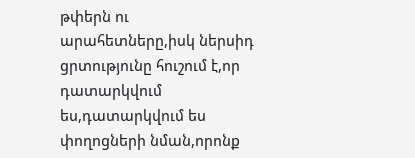թփերն ու արահետները,իսկ ներսիդ ցրտությունը հուշում է,որ դատարկվում ես,դատարկվում ես փողոցների նման,որոնք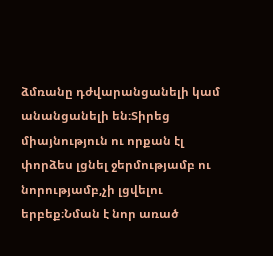ձմռանը դժվարանցանելի կամ անանցանելի են։Տիրեց միայնություն ու որքան էլ փորձես լցնել ջերմությամբ ու նորությամբ,չի լցվելու երբեք։Նման է նոր առած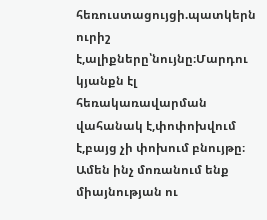հեռուստացույցի.պատկերն ուրիշ է,ալիքները՝նույնը։Մարդու կյանքն էլ հեռակառավարման վահանակ է,փոփոխվում է,բայց չի փոխում բնույթը։
Ամեն ինչ մոռանում ենք միայնության ու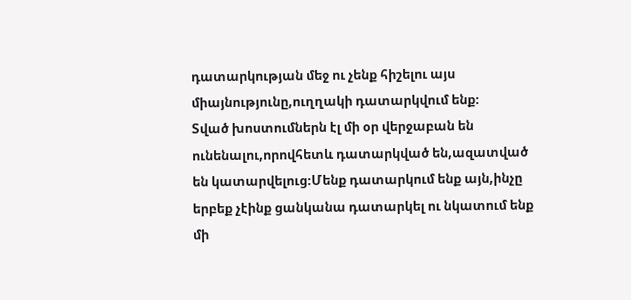դատարկության մեջ ու չենք հիշելու այս միայնությունը,ուղղակի դատարկվում ենք։
Տված խոստումներն էլ մի օր վերջաբան են ունենալու,որովհետև դատարկված են,ազատված են կատարվելուց։Մենք դատարկում ենք այն,ինչը երբեք չէինք ցանկանա դատարկել ու նկատում ենք մի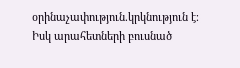օրինաչափություն.կրկնություն է։
Իսկ արահետների բուսնած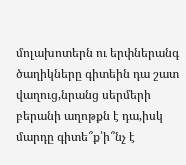մոլախոտերն ու երփներանգ ծաղիկները գիտեին դա շատ վաղուց,նրանց սերմերի բերանի աղոթքն է դա,իսկ մարդը գիտե՞ք՝ի՞նչ է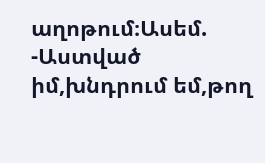աղոթում։Ասեմ.
-Աստված իմ,խնդրում եմ,թող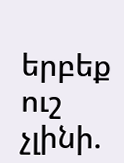երբեք ուշ չլինի.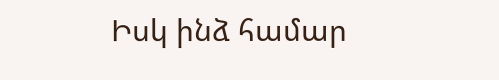Իսկ ինձ համար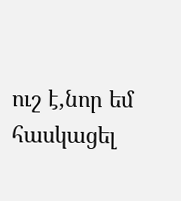ուշ է,նոր եմ հասկացել